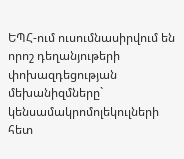ԵՊՀ-ում ուսումնասիրվում են որոշ դեղանյութերի փոխազդեցության մեխանիզմները` կենսամակրոմոլեկուլների հետ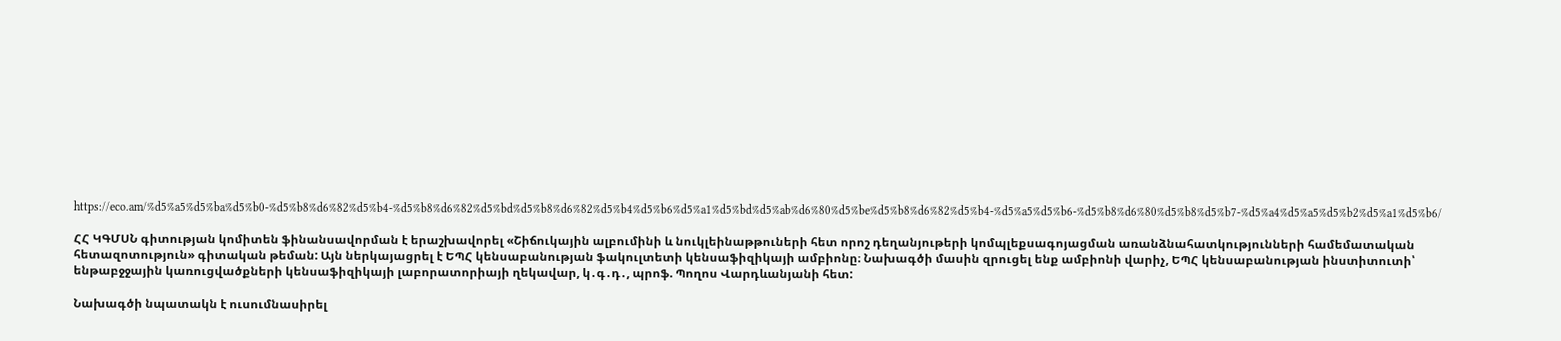https://eco.am/%d5%a5%d5%ba%d5%b0-%d5%b8%d6%82%d5%b4-%d5%b8%d6%82%d5%bd%d5%b8%d6%82%d5%b4%d5%b6%d5%a1%d5%bd%d5%ab%d6%80%d5%be%d5%b8%d6%82%d5%b4-%d5%a5%d5%b6-%d5%b8%d6%80%d5%b8%d5%b7-%d5%a4%d5%a5%d5%b2%d5%a1%d5%b6/

ՀՀ ԿԳՄՍՆ գիտության կոմիտեն ֆինանսավորման է երաշխավորել «Շիճուկային ալբումինի և նուկլեինաթթուների հետ որոշ դեղանյութերի կոմպլեքսագոյացման առանձնահատկությունների համեմատական հետազոտություն» գիտական թեման: Այն ներկայացրել է ԵՊՀ կենսաբանության ֆակուլտետի կենսաֆիզիկայի ամբիոնը։ Նախագծի մասին զրուցել ենք ամբիոնի վարիչ, ԵՊՀ կենսաբանության ինստիտուտի՝ ենթաբջջային կառուցվածքների կենսաֆիզիկայի լաբորատորիայի ղեկավար, կ․գ․դ․, պրոֆ. Պողոս Վարդևանյանի հետ:

Նախագծի նպատակն է ուսումնասիրել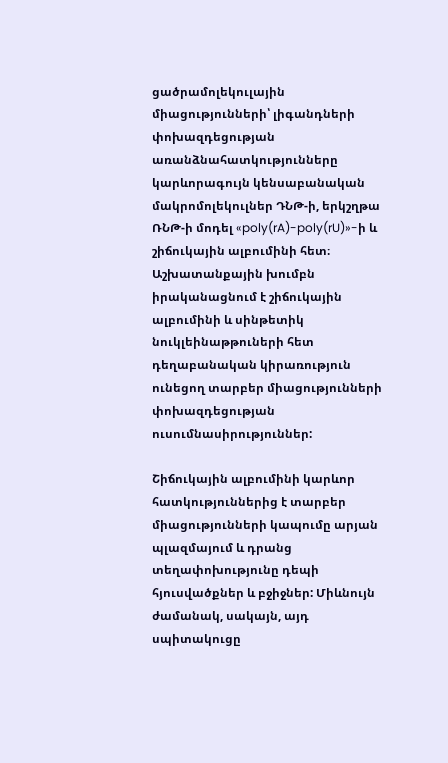ցածրամոլեկուլային միացությունների՝ լիգանդների փոխազդեցության առանձնահատկությունները կարևորագույն կենսաբանական մակրոմոլեկուլներ ԴՆԹ-ի, երկշղթա ՌՆԹ-ի մոդել «poly(rA)-poly(rU)»-ի և շիճուկային ալբումինի հետ։ Աշխատանքային խումբն իրականացնում է շիճուկային ալբումինի և սինթետիկ նուկլեինաթթուների հետ դեղաբանական կիրառություն ունեցող տարբեր միացությունների փոխազդեցության ուսումնասիրություններ:

Շիճուկային ալբումինի կարևոր հատկություններից է տարբեր միացությունների կապումը արյան պլազմայում և դրանց տեղափոխությունը դեպի հյուսվածքներ և բջիջներ: Միևնույն  ժամանակ, սակայն, այդ սպիտակուցը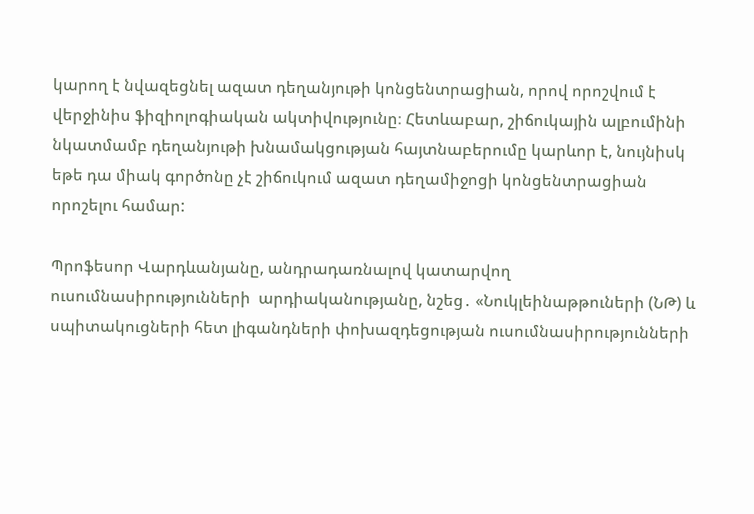կարող է նվազեցնել ազատ դեղանյութի կոնցենտրացիան, որով որոշվում է վերջինիս ֆիզիոլոգիական ակտիվությունը։ Հետևաբար, շիճուկային ալբումինի նկատմամբ դեղանյութի խնամակցության հայտնաբերումը կարևոր է, նույնիսկ եթե դա միակ գործոնը չէ շիճուկում ազատ դեղամիջոցի կոնցենտրացիան որոշելու համար:

Պրոֆեսոր Վարդևանյանը, անդրադառնալով կատարվող ուսումնասիրությունների  արդիականությանը, նշեց․ «Նուկլեինաթթուների (ՆԹ) և սպիտակուցների հետ լիգանդների փոխազդեցության ուսումնասիրությունների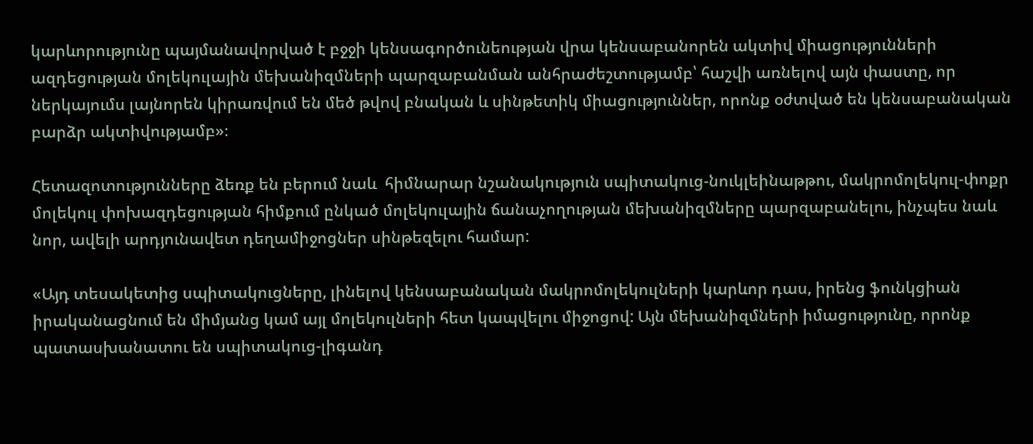կարևորությունը պայմանավորված է բջջի կենսագործունեության վրա կենսաբանորեն ակտիվ միացությունների ազդեցության մոլեկուլային մեխանիզմների պարզաբանման անհրաժեշտությամբ՝ հաշվի առնելով այն փաստը, որ ներկայումս լայնորեն կիրառվում են մեծ թվով բնական և սինթետիկ միացություններ, որոնք օժտված են կենսաբանական բարձր ակտիվությամբ»։

Հետազոտությունները ձեռք են բերում նաև  հիմնարար նշանակություն սպիտակուց-նուկլեինաթթու, մակրոմոլեկուլ-փոքր մոլեկուլ փոխազդեցության հիմքում ընկած մոլեկուլային ճանաչողության մեխանիզմները պարզաբանելու, ինչպես նաև նոր, ավելի արդյունավետ դեղամիջոցներ սինթեզելու համար:

«Այդ տեսակետից սպիտակուցները, լինելով կենսաբանական մակրոմոլեկուլների կարևոր դաս, իրենց ֆունկցիան իրականացնում են միմյանց կամ այլ մոլեկուլների հետ կապվելու միջոցով: Այն մեխանիզմների իմացությունը, որոնք պատասխանատու են սպիտակուց-լիգանդ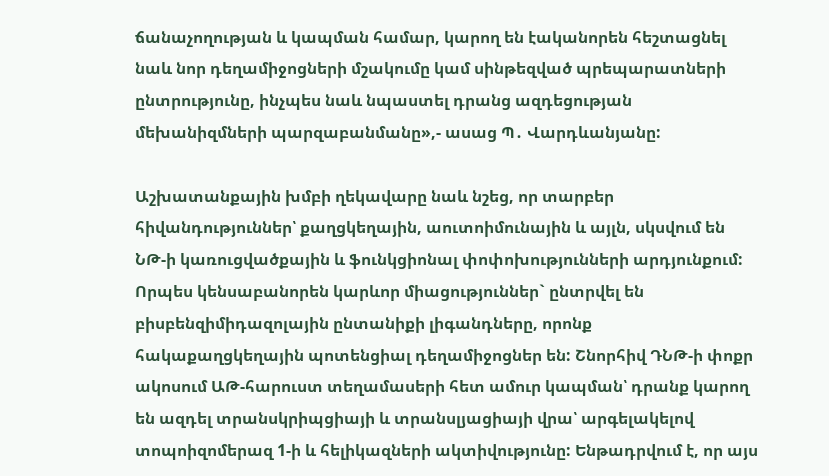ճանաչողության և կապման համար, կարող են էականորեն հեշտացնել նաև նոր դեղամիջոցների մշակումը կամ սինթեզված պրեպարատների  ընտրությունը, ինչպես նաև նպաստել դրանց ազդեցության մեխանիզմների պարզաբանմանը»,- ասաց Պ․ Վարդևանյանը:

Աշխատանքային խմբի ղեկավարը նաև նշեց, որ տարբեր հիվանդություններ՝ քաղցկեղային, աուտոիմունային և այլն, սկսվում են ՆԹ-ի կառուցվածքային և ֆունկցիոնալ փոփոխությունների արդյունքում: Որպես կենսաբանորեն կարևոր միացություններ` ընտրվել են բիսբենզիմիդազոլային ընտանիքի լիգանդները, որոնք հակաքաղցկեղային պոտենցիալ դեղամիջոցներ են: Շնորհիվ ԴՆԹ-ի փոքր ակոսում ԱԹ-հարուստ տեղամասերի հետ ամուր կապման՝ դրանք կարող են ազդել տրանսկրիպցիայի և տրանսլյացիայի վրա՝ արգելակելով տոպոիզոմերազ 1-ի և հելիկազների ակտիվությունը: Ենթադրվում է, որ այս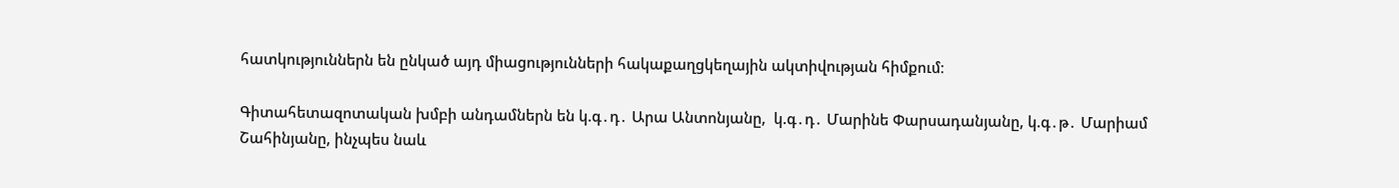հատկություններն են ընկած այդ միացությունների հակաքաղցկեղային ակտիվության հիմքում։

Գիտահետազոտական խմբի անդամներն են կ.գ․դ․ Արա Անտոնյանը,  կ.գ․դ․ Մարինե Փարսադանյանը, կ.գ․թ․ Մարիամ Շահինյանը, ինչպես նաև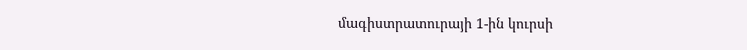մագիստրատուրայի 1-ին կուրսի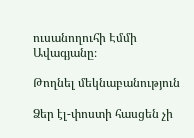ուսանողուհի Էմմի Ավագյանը։

Թողնել մեկնաբանություն

Ձեր էլ-փոստի հասցեն չի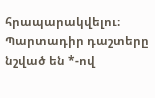հրապարակվելու։ Պարտադիր դաշտերը նշված են *-ով